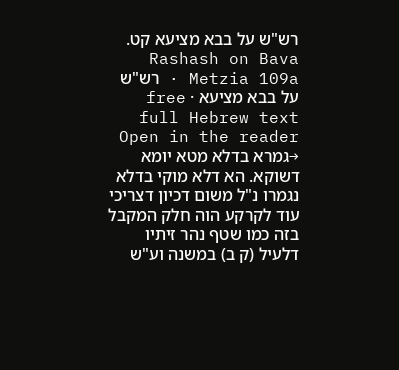רש"ש על בבא מציעא קט.
Rashash on Bava Metzia 109a · רש"ש על בבא מציעא · free full Hebrew text
Open in the reader →גמרא בדלא מטא יומא דשוקא. הא דלא מוקי בדלא נגמרו נ"ל משום דכיון דצריכי עוד לקרקע הוה חלק המקבל בזה כמו שטף נהר זיתיו דלעיל (ק ב) במשנה וע"ש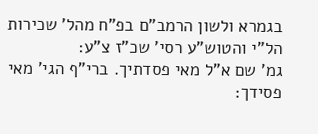בגמרא ולשון הרמב"ם בפ"ח מהל' שכירות הל"י והטוש"ע רסי' שכ"ז צ"ע:
גמ' שם א"ל מאי פסדתיך. ברי"ף הגי' מאי פסידך: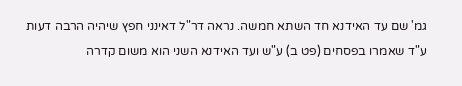גמ' שם עד האידנא חד השתא חמשה. נראה דר"ל דאינני חפץ שיהיה הרבה דעות ע"ד שאמרו בפסחים (פט ב) ע"ש ועד האידנא השני הוא משום קדרה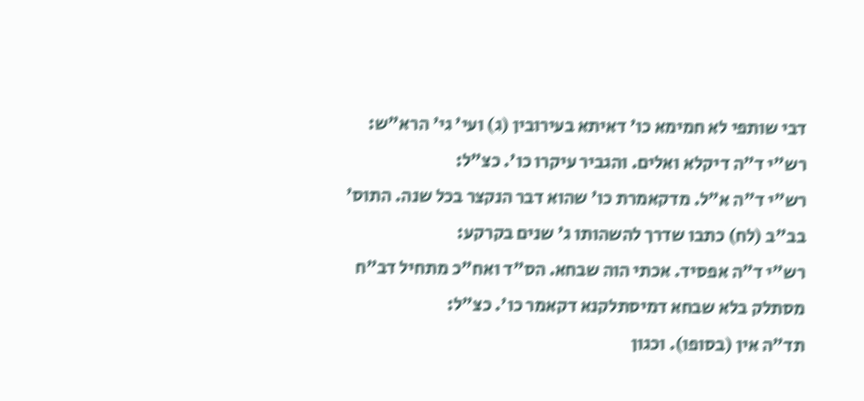דבי שותפי לא חמימא כו' דאיתא בעירובין (ג) ועי' גי' הרא"ש:
רש"י ד"ה דיקלא ואלים. והגביר עיקרו כו'. כצ"ל:
רש"י ד"ה א"ל. מדקאמרת כו' שהוא דבר הנקצר בכל שנה. התוס' בב"ב (לח) כתבו שדרך להשהותו ג' שנים בקרקע:
רש"י ד"ה אפסיד. אכתי הוה שבחא. הס"ד ואח"כ מתחיל דב"ח
מסתלק בלא שבחא דמיסתלקנא דקאמר כו'. כצ"ל:
תד"ה אין (בסופו). וכגון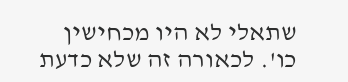שתאלי לא היו מכחישין כו'. לכאורה זה שלא כדעת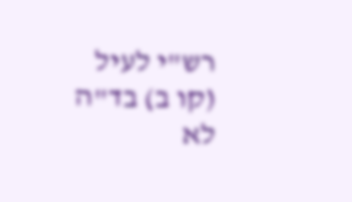רש"י לעיל (קו ב) בד"ה לא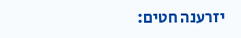יזרענה חטים: